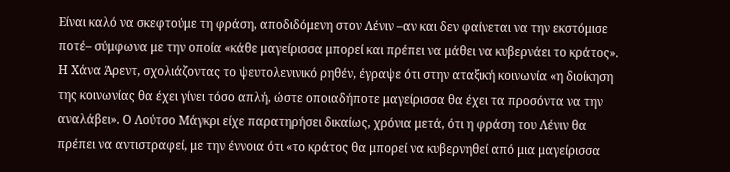Είναι καλό να σκεφτούμε τη φράση, αποδιδόμενη στον Λένιν –αν και δεν φαίνεται να την εκστόμισε ποτέ– σύμφωνα με την οποία «κάθε μαγείρισσα μπορεί και πρέπει να μάθει να κυβερνάει το κράτος». Η Χάνα Άρεντ, σχολιάζοντας το ψευτολενινικό ρηθέν, έγραψε ότι στην αταξική κοινωνία «η διοίκηση της κοινωνίας θα έχει γίνει τόσο απλή, ώστε οποιαδήποτε μαγείρισσα θα έχει τα προσόντα να την αναλάβει». Ο Λούτσο Μάγκρι είχε παρατηρήσει δικαίως, χρόνια μετά, ότι η φράση του Λένιν θα πρέπει να αντιστραφεί, με την έννοια ότι «το κράτος θα μπορεί να κυβερνηθεί από μια μαγείρισσα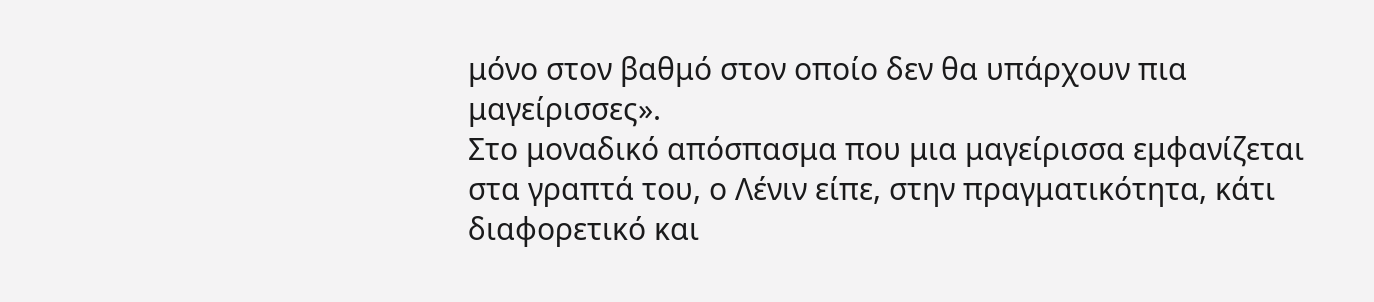μόνο στον βαθμό στον οποίο δεν θα υπάρχουν πια μαγείρισσες».
Στο μοναδικό απόσπασμα που μια μαγείρισσα εμφανίζεται στα γραπτά του, ο Λένιν είπε, στην πραγματικότητα, κάτι διαφορετικό και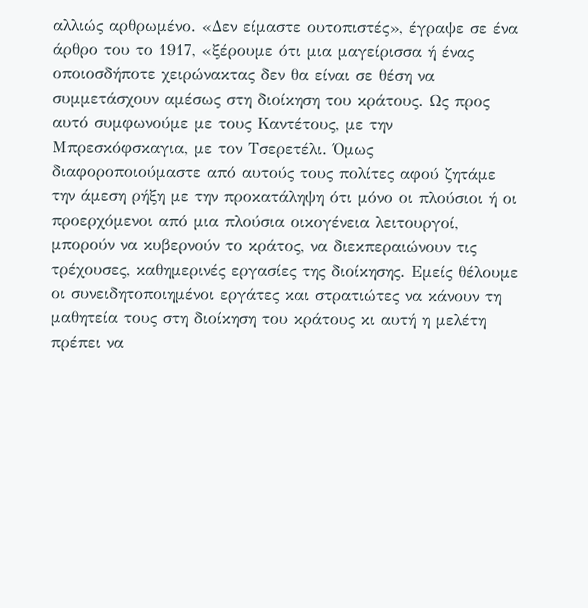αλλιώς αρθρωμένο. «Δεν είμαστε ουτοπιστές», έγραψε σε ένα άρθρο του το 1917, «ξέρουμε ότι μια μαγείρισσα ή ένας οποιοσδήποτε χειρώνακτας δεν θα είναι σε θέση να συμμετάσχουν αμέσως στη διοίκηση του κράτους. Ως προς αυτό συμφωνούμε με τους Καντέτους, με την Μπρεσκόφσκαγια, με τον Τσερετέλι. Όμως διαφοροποιούμαστε από αυτούς τους πολίτες αφού ζητάμε την άμεση ρήξη με την προκατάληψη ότι μόνο οι πλούσιοι ή οι προερχόμενοι από μια πλούσια οικογένεια λειτουργοί, μπορούν να κυβερνούν το κράτος, να διεκπεραιώνουν τις τρέχουσες, καθημερινές εργασίες της διοίκησης. Εμείς θέλουμε οι συνειδητοποιημένοι εργάτες και στρατιώτες να κάνουν τη μαθητεία τους στη διοίκηση του κράτους κι αυτή η μελέτη πρέπει να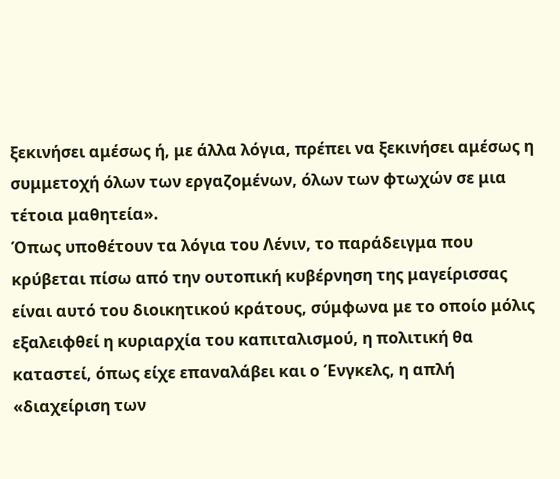ξεκινήσει αμέσως ή, με άλλα λόγια, πρέπει να ξεκινήσει αμέσως η συμμετοχή όλων των εργαζομένων, όλων των φτωχών σε μια τέτοια μαθητεία».
Όπως υποθέτουν τα λόγια του Λένιν, το παράδειγμα που κρύβεται πίσω από την ουτοπική κυβέρνηση της μαγείρισσας είναι αυτό του διοικητικού κράτους, σύμφωνα με το οποίο μόλις εξαλειφθεί η κυριαρχία του καπιταλισμού, η πολιτική θα καταστεί, όπως είχε επαναλάβει και ο Ένγκελς, η απλή «διαχείριση των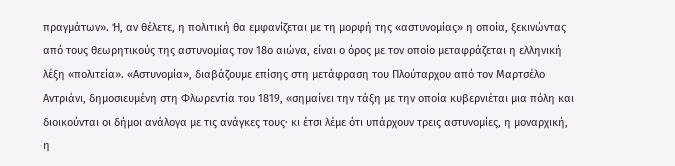πραγμάτων». Ή, αν θέλετε, η πολιτική θα εμφανίζεται με τη μορφή της «αστυνομίας» η οποία, ξεκινώντας από τους θεωρητικούς της αστυνομίας τον 18ο αιώνα, είναι ο όρος με τον οποίο μεταφράζεται η ελληνική λέξη «πολιτεία». «Αστυνομία», διαβάζουμε επίσης στη μετάφραση του Πλούταρχου από τον Μαρτσέλο Αντριάνι, δημοσιευμένη στη Φλωρεντία του 1819, «σημαίνει την τάξη με την οποία κυβερνιέται μια πόλη και διοικούνται οι δήμοι ανάλογα με τις ανάγκες τους· κι έτσι λέμε ότι υπάρχουν τρεις αστυνομίες, η μοναρχική, η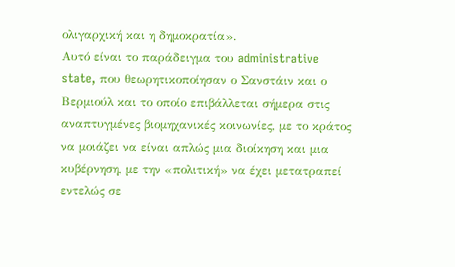ολιγαρχική και η δημοκρατία».
Αυτό είναι το παράδειγμα του administrative state, που θεωρητικοποίησαν ο Σανστάιν και ο Βερμιούλ και το οποίο επιβάλλεται σήμερα στις αναπτυγμένες βιομηχανικές κοινωνίες, με το κράτος να μοιάζει να είναι απλώς μια διοίκηση και μια κυβέρνηση, με την «πολιτική» να έχει μετατραπεί εντελώς σε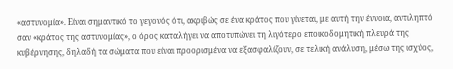«αστυνομία». Είναι σημαντικό το γεγονός ότι, ακριβώς σε ένα κράτος που γίνεται, με αυτή την έννοια, αντιληπτό σαν «κράτος της αστυνομίας», ο όρος καταλήγει να αποτυπώνει τη λιγότερο εποικοδομητική πλευρά της κυβέρνησης, δηλαδή τα σώματα που είναι προορισμένα να εξασφαλίζουν, σε τελική ανάλυση, μέσω της ισχύος,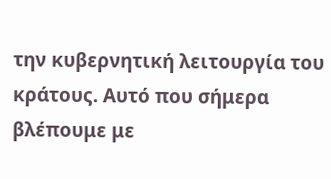την κυβερνητική λειτουργία του κράτους. Αυτό που σήμερα βλέπουμε με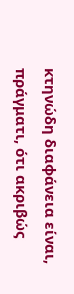κτηνώδη διαφάνεια είναι, πράγματι, ότι ακριβώς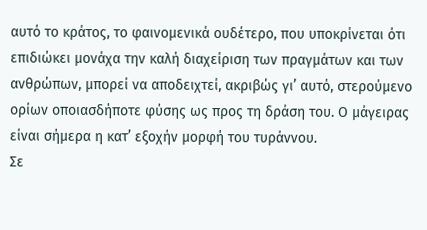αυτό το κράτος, το φαινομενικά ουδέτερο, που υποκρίνεται ότι επιδιώκει μονάχα την καλή διαχείριση των πραγμάτων και των ανθρώπων, μπορεί να αποδειχτεί, ακριβώς γι’ αυτό, στερούμενο ορίων οποιασδήποτε φύσης ως προς τη δράση του. Ο μάγειρας είναι σήμερα η κατ’ εξοχήν μορφή του τυράννου.
Σε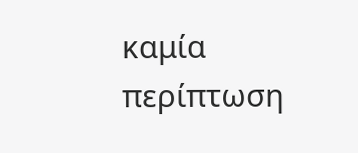καμία περίπτωση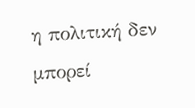η πολιτική δεν μπορεί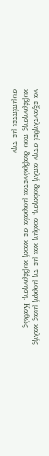να εξαντληθεί στην απλή διοίκηση, ακόμη και με τη μορφή μιας καλής κυβέρνησης που διαβρώνεται μοιραία σε κακή κυβέρνηση. Καθώς συμπίπτει με την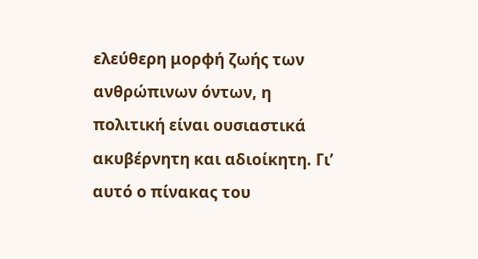ελεύθερη μορφή ζωής των ανθρώπινων όντων, η πολιτική είναι ουσιαστικά ακυβέρνητη και αδιοίκητη. Γι’ αυτό ο πίνακας του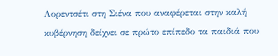Λορεντσέτι στη Σιένα που αναφέρεται στην καλή κυβέρνηση δείχνει σε πρώτο επίπεδο τα παιδιά που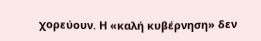χορεύουν. Η «καλή κυβέρνηση» δεν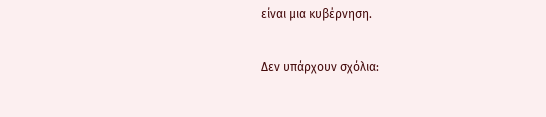είναι μια κυβέρνηση.

Δεν υπάρχουν σχόλια: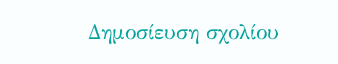Δημοσίευση σχολίου